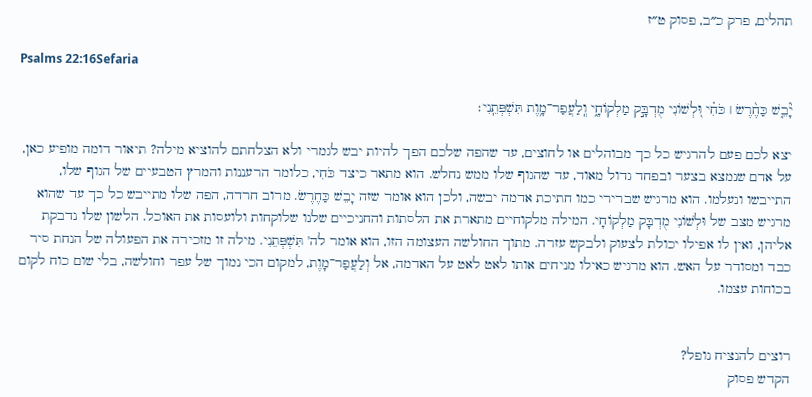תהלים, פרק כ״ב, פסוק ט״ז

Psalms 22:16Sefaria

יָ֘בֵ֤שׁ כַּחֶ֨רֶשׂ ׀ כֹּחִ֗י וּ֭לְשׁוֹנִי מֻדְבָּ֣ק מַלְקוֹחָ֑י וְֽלַעֲפַר־מָ֥וֶת תִּשְׁפְּתֵֽנִי׃

יצא לכם פעם להרגיש כל כך מבוהלים או לחוצים, עד שהפה שלכם הפך להיות יבש לגמרי ולא הצלחתם להוציא מילה? תיאור דומה מופיע כאן, על אדם שנמצא בצער ובפחד גדול מאוד, עד שהגוף שלו ממש נחלש. הוא מתאר כיצד כֹּחִי, כלומר הרעננות והמרץ הטבעיים של הגוף שלו, התייבשו ונעלמו. הוא מרגיש שברירי כמו חתיכת אדמה יבשה, ולכן הוא אומר שזה יָבֵשׁ כַּחֶרֶשׂ. מרוב חרדה, הפה שלו מתייבש כל כך עד שהוא מרגיש מצב של וּלְשׁוֹנִי מֻדְבָּק מַלְקוֹחָי. המילה מלקוחיים מתארת את הלסתות והחניכיים שלנו שלוקחות ולועסות את האוכל. הלשון שלו נדבקת אליהן, ואין לו אפילו יכולת לצעוק ולבקש עזרה. מתוך החולשה העצומה הזו, הוא אומר לה' תִּשְׁפְּתֵנִי. מילה זו מזכירה את הפעולה של הנחת סיר כבד ומסודר על האש. הוא מרגיש כאילו מניחים אותו לאט לאט על האדמה, אל וְלַעֲפַר־מָוֶת, למקום הכי נמוך של עפר וחולשה, בלי שום כוח לקום בכוחות עצמו.


רוצים להנציח נופל?
הקדש פסוק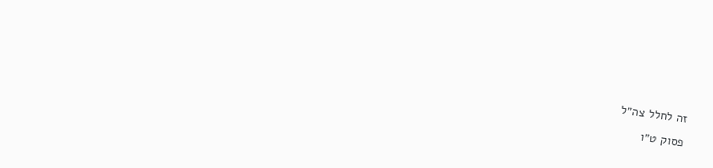זה לחלל צה״ל
פסוק ט״ו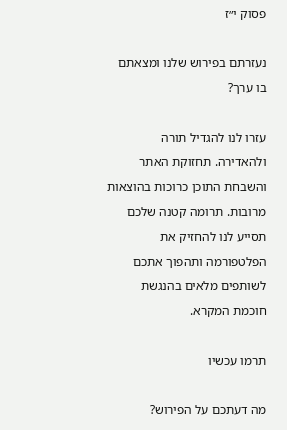פסוק י״ז

נעזרתם בפירוש שלנו ומצאתם בו ערך?

עזרו לנו להגדיל תורה ולהאדירה. תחזוקת האתר והשבחת התוכן כרוכות בהוצאות מרובות. תרומה קטנה שלכם תסייע לנו להחזיק את הפלטפורמה ותהפוך אתכם לשותפים מלאים בהנגשת חוכמת המקרא.

תרמו עכשיו

מה דעתכם על הפירוש?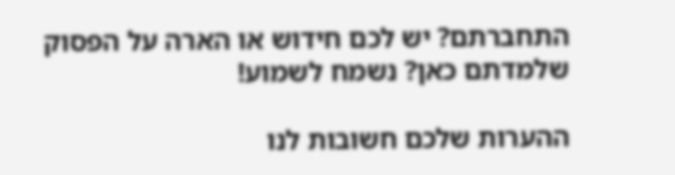התחברתם? יש לכם חידוש או הארה על הפסוק שלמדתם כאן? נשמח לשמוע!

ההערות שלכם חשובות לנו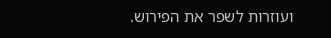ועוזרות לשפר את הפירוש.